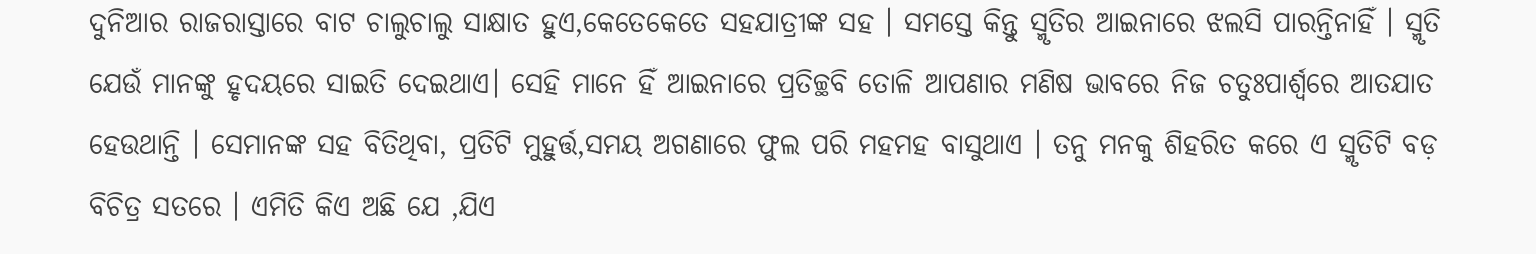ଦୁନିଆର ରାଜରାସ୍ତାରେ ବାଟ ଚାଲୁଚାଲୁ ସାକ୍ଷାତ ହୁଏ,କେତେକେତେ ସହଯାତ୍ରୀଙ୍କ ସହ । ସମସ୍ତେ କିନ୍ତୁ ସ୍ମୃତିର ଆଇନାରେ ଝଲସି ପାରନ୍ତିନାହିଁ । ସ୍ମୃତି ଯେଉଁ ମାନଙ୍କୁ ହୃଦୟରେ ସାଇତି ଦେଇଥାଏ। ସେହି ମାନେ ହିଁ ଆଇନାରେ ପ୍ରତିଚ୍ଛବି ତୋଳି ଆପଣାର ମଣିଷ ଭାବରେ ନିଜ ଚତୁଃପାର୍ଶ୍ୱରେ ଆତଯାତ ହେଉଥାନ୍ତି । ସେମାନଙ୍କ ସହ ବିତିଥିବା, ପ୍ରତିଟି ମୁହୁର୍ତ୍ତ,ସମୟ ଅଗଣାରେ ଫୁଲ ପରି ମହମହ ବାସୁଥାଏ । ତନୁ ମନକୁ ଶିହରିତ କରେ ଏ ସ୍ମୃତିଟି ବଡ଼ ବିଚିତ୍ର ସତରେ । ଏମିତି କିଏ ଅଛି ଯେ ,ଯିଏ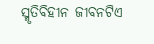ସ୍ମୃତିବିହୀନ ଜୀବନଟିଏ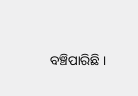ବଞ୍ଚିପାରିଛି ।